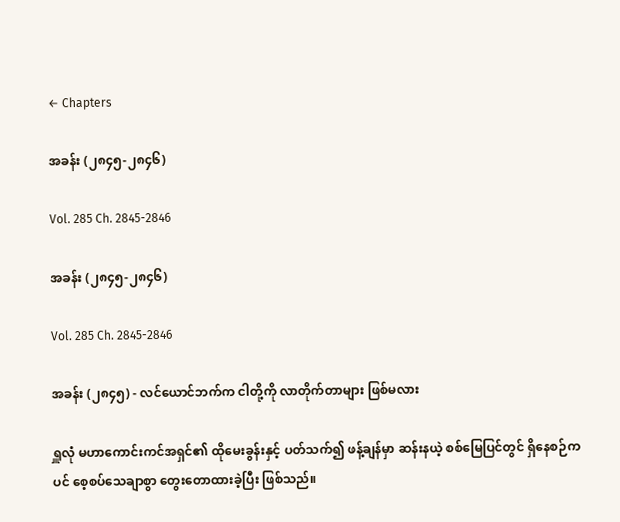← Chapters

အခန်း (၂၈၄၅-၂၈၄၆)

Vol. 285 Ch. 2845-2846

အခန်း (၂၈၄၅-၂၈၄၆)

Vol. 285 Ch. 2845-2846

အခန်း (၂၈၄၅) - လင်ယောင်ဘက်က ငါတို့ကို လာတိုက်တာများ ဖြစ်မလား

ရှူလုံ မဟာကောင်းကင်အရှင်၏ ထိုမေးခွန်းနှင့် ပတ်သက်၍ ဖန့်ချန်မှာ ဆန်းနယဲ့ စစ်မြေပြင်တွင် ရှိနေစဉ်ကပင် စေ့စပ်သေချာစွာ တွေးတောထားခဲ့ပြီး ဖြစ်သည်။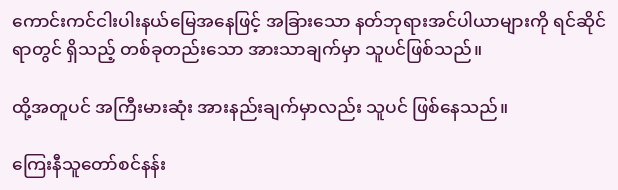ကောင်းကင်ငါးပါးနယ်မြေအနေဖြင့် အခြားသော နတ်ဘုရားအင်ပါယာများကို ရင်ဆိုင်ရာတွင် ရှိသည့် တစ်ခုတည်းသော အားသာချက်မှာ သူပင်ဖြစ်သည်။

ထို့အတူပင် အကြီးမားဆုံး အားနည်းချက်မှာလည်း သူပင် ဖြစ်နေသည်။

ကြေးနီသူတော်စင်နန်း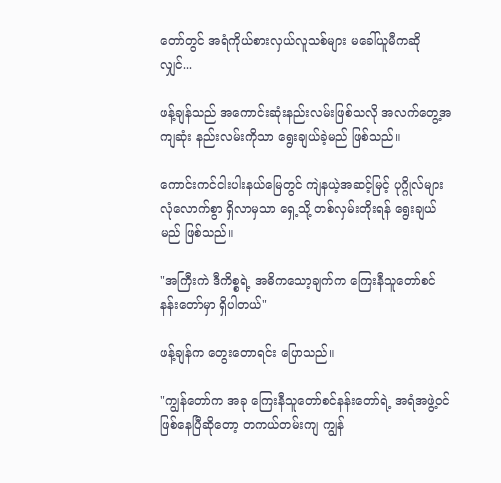တော်တွင် အရံကိုယ်စားလှယ်လူသစ်များ မခေါ်ယူမီကဆိုလျှင်...

ဖန့်ချန်သည် အကောင်းဆုံးနည်းလမ်းဖြစ်သလို အလက်တွေ့အကျဆုံး နည်းလမ်းကိုသာ ရွေးချယ်ခဲ့မည် ဖြစ်သည်။

ကောင်းကင်ငါးပါးနယ်မြေတွင် ကျဲနယဲ့အဆင့်မြင့် ပုဂ္ဂိုလ်များ လုံလောက်စွာ ရှိလာမှသာ ရှေ့သို့ တစ်လှမ်းတိုးရန် ရွေးချယ်မည် ဖြစ်သည်။

"အကြီးကဲ ဒီကိစ္စရဲ့ အဓိကသော့ချက်က ကြေးနီသူတော်စင်နန်းတော်မှာ ရှိပါတယ်"

ဖန့်ချန်က တွေးတောရင်း ပြောသည်။

"ကျွန်တော်က အခု ကြေးနီသူတော်စင်နန်းတော်ရဲ့ အရံအဖွဲ့ဝင် ဖြစ်နေပြီဆိုတော့ တကယ်တမ်းကျ ကျွန်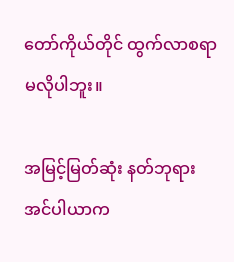တော်ကိုယ်တိုင် ထွက်လာစရာ မလိုပါဘူး။

အမြင့်မြတ်ဆုံး နတ်ဘုရားအင်ပါယာက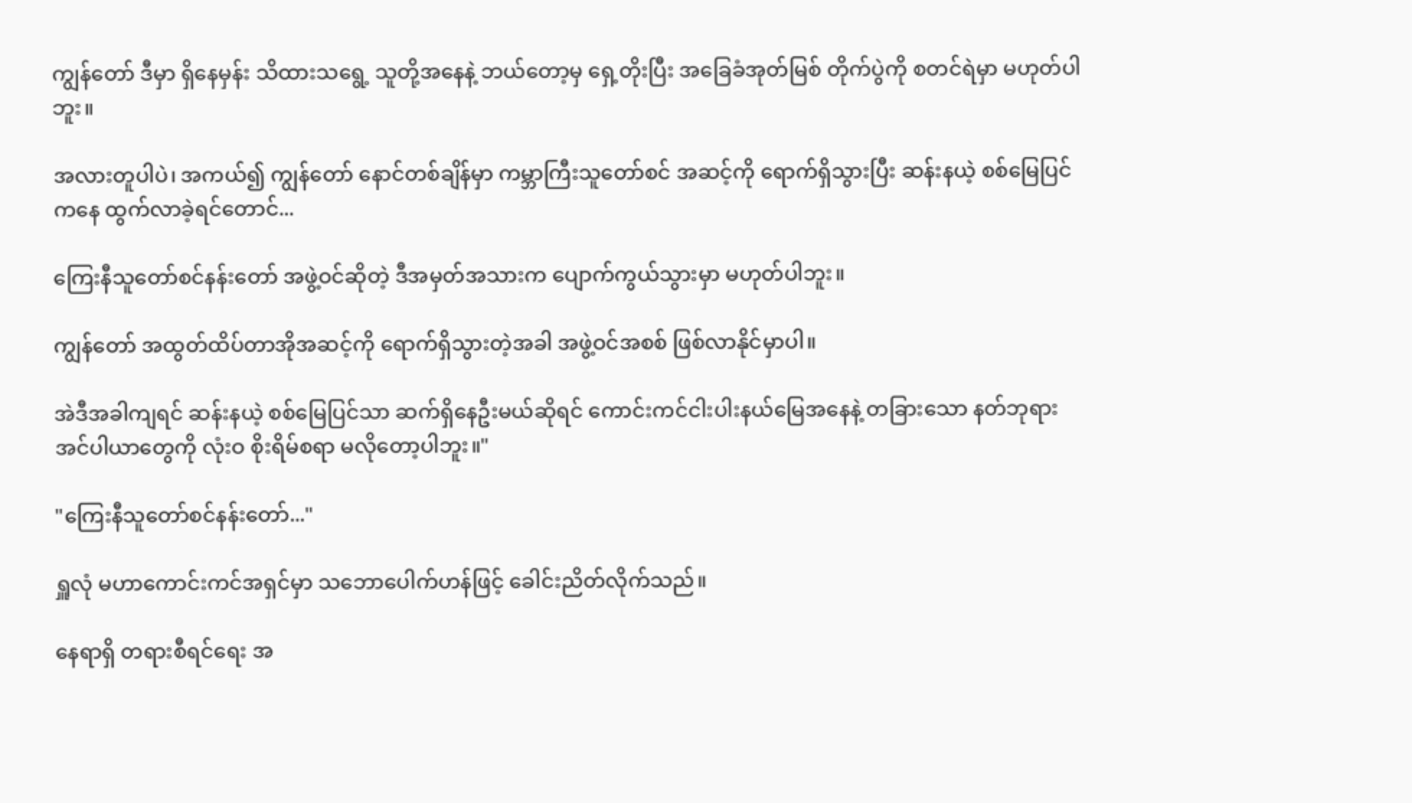ကျွန်တော် ဒီမှာ ရှိနေမှန်း သိထားသရွေ့ သူတို့အနေနဲ့ ဘယ်တော့မှ ရှေ့တိုးပြီး အခြေခံအုတ်မြစ် တိုက်ပွဲကို စတင်ရဲမှာ မဟုတ်ပါဘူး။

အလားတူပါပဲ၊ အကယ်၍ ကျွန်တော် နောင်တစ်ချိန်မှာ ကမ္ဘာကြီးသူတော်စင် အဆင့်ကို ရောက်ရှိသွားပြီး ဆန်းနယဲ့ စစ်မြေပြင်ကနေ ထွက်လာခဲ့ရင်တောင်...

ကြေးနီသူတော်စင်နန်းတော် အဖွဲ့ဝင်ဆိုတဲ့ ဒီအမှတ်အသားက ပျောက်ကွယ်သွားမှာ မဟုတ်ပါဘူး။

ကျွန်တော် အထွတ်ထိပ်တာအိုအဆင့်ကို ရောက်ရှိသွားတဲ့အခါ အဖွဲ့ဝင်အစစ် ဖြစ်လာနိုင်မှာပါ။

အဲဒီအခါကျရင် ဆန်းနယဲ့ စစ်မြေပြင်သာ ဆက်ရှိနေဦးမယ်ဆိုရင် ကောင်းကင်ငါးပါးနယ်မြေအနေနဲ့ တခြားသော နတ်ဘုရားအင်ပါယာတွေကို လုံးဝ စိုးရိမ်စရာ မလိုတော့ပါဘူး။"

"ကြေးနီသူတော်စင်နန်းတော်..."

ရှူလုံ မဟာကောင်းကင်အရှင်မှာ သဘောပေါက်ဟန်ဖြင့် ခေါင်းညိတ်လိုက်သည်။

နေရာရှိ တရားစီရင်ရေး အ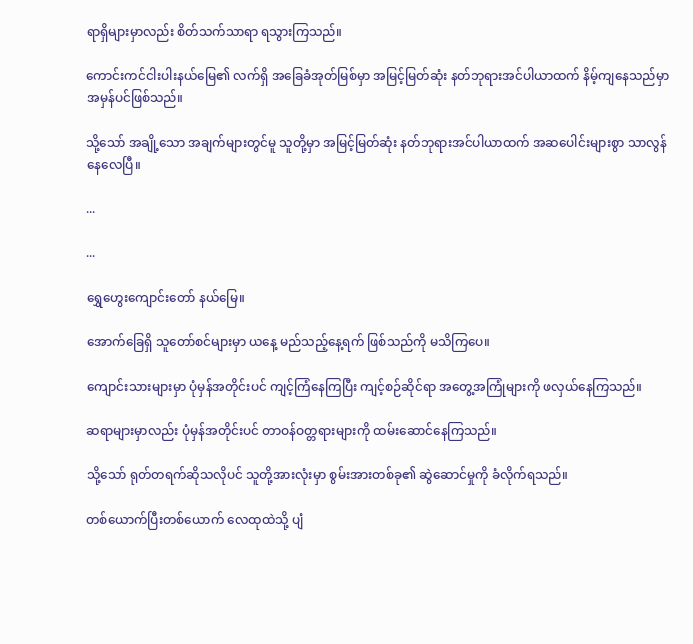ရာရှိများမှာလည်း စိတ်သက်သာရာ ရသွားကြသည်။

ကောင်းကင်ငါးပါးနယ်မြေ၏ လက်ရှိ အခြေခံအုတ်မြစ်မှာ အမြင့်မြတ်ဆုံး နတ်ဘုရားအင်ပါယာထက် နိမ့်ကျနေသည်မှာ အမှန်ပင်ဖြစ်သည်။

သို့သော် အချို့သော အချက်များတွင်မူ သူတို့မှာ အမြင့်မြတ်ဆုံး နတ်ဘုရားအင်ပါယာထက် အဆပေါင်းများစွာ သာလွန်နေလေပြီ။

...

...

ရွှေဟွေးကျောင်းတော် နယ်မြေ။

အောက်ခြေရှိ သူတော်စင်များမှာ ယနေ့ မည်သည့်နေ့ရက် ဖြစ်သည်ကို မသိကြပေ။

ကျောင်းသားများမှာ ပုံမှန်အတိုင်းပင် ကျင့်ကြံနေကြပြီး ကျင့်စဉ်ဆိုင်ရာ အတွေ့အကြုံများကို ဖလှယ်နေကြသည်။

ဆရာများမှာလည်း ပုံမှန်အတိုင်းပင် တာဝန်ဝတ္တရားများကို ထမ်းဆောင်နေကြသည်။

သို့သော် ရုတ်တရက်ဆိုသလိုပင် သူတို့အားလုံးမှာ စွမ်းအားတစ်ခု၏ ဆွဲဆောင်မှုကို ခံလိုက်ရသည်။

တစ်ယောက်ပြီးတစ်ယောက် လေထုထဲသို့ ပျံ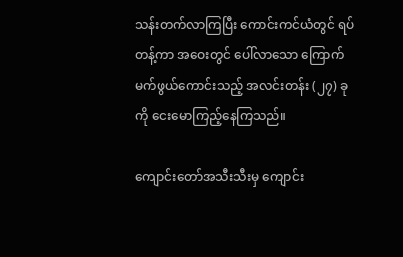သန်းတက်လာကြပြီး ကောင်းကင်ယံတွင် ရပ်တန့်ကာ အဝေးတွင် ပေါ်လာသော ကြောက်မက်ဖွယ်ကောင်းသည့် အလင်းတန်း (၂၇) ခုကို ငေးမောကြည့်နေကြသည်။

ကျောင်းတော်အသီးသီးမှ ကျောင်း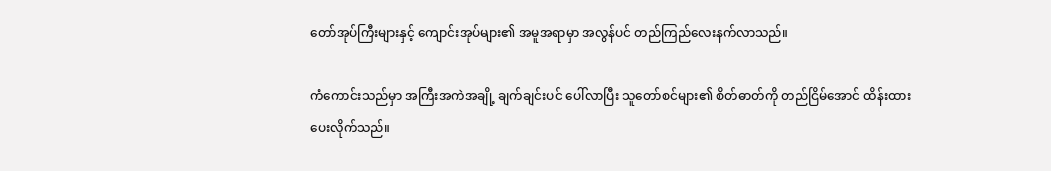တော်အုပ်ကြီးများနှင့် ကျောင်းအုပ်များ၏ အမူအရာမှာ အလွန်ပင် တည်ကြည်လေးနက်လာသည်။

ကံကောင်းသည်မှာ အကြီးအကဲအချို့ ချက်ချင်းပင် ပေါ်လာပြီး သူတော်စင်များ၏ စိတ်ဓာတ်ကို တည်ငြိမ်အောင် ထိန်းထားပေးလိုက်သည်။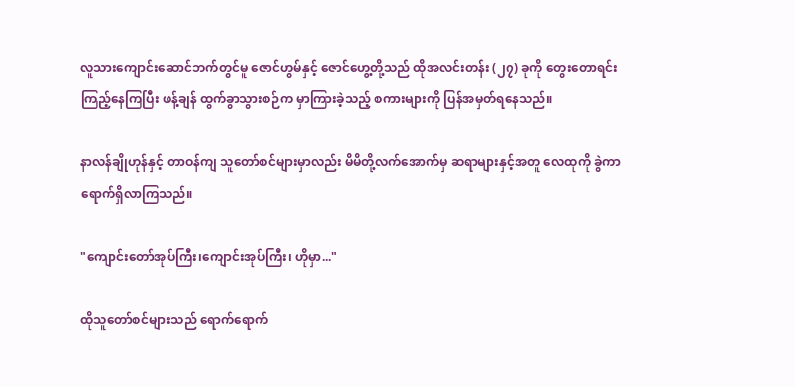လူသားကျောင်းဆောင်ဘက်တွင်မူ ဇောင်ဟွမ်နှင့် ဇောင်ဟွေ့တို့သည် ထိုအလင်းတန်း (၂၇) ခုကို တွေးတောရင်း ကြည့်နေကြပြီး ဖန့်ချန် ထွက်ခွာသွားစဉ်က မှာကြားခဲ့သည့် စကားများကို ပြန်အမှတ်ရနေသည်။

နာလန်ချိုဟုန်နှင့် တာဝန်ကျ သူတော်စင်များမှာလည်း မိမိတို့လက်အောက်မှ ဆရာများနှင့်အတူ လေထုကို ခွဲကာ ရောက်ရှိလာကြသည်။

"ကျောင်းတော်အုပ်ကြီး၊ကျောင်းအုပ်ကြီး၊ ဟိုမှာ..."

ထိုသူတော်စင်များသည် ရောက်ရောက်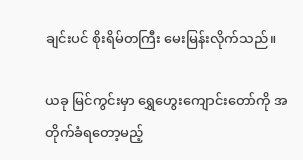ချင်းပင် စိုးရိမ်တကြီး မေးမြန်းလိုက်သည်။

ယခု မြင်ကွင်းမှာ ရွှေဟွေးကျောင်းတော်ကို အတိုက်ခံရတော့မည့်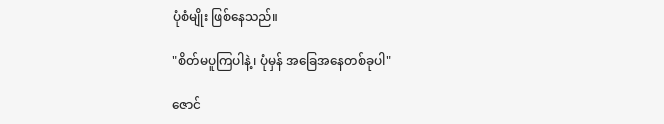ပုံစံမျိုး ဖြစ်နေသည်။

"စိတ်မပူကြပါနဲ့၊ ပုံမှန် အခြေအနေတစ်ခုပါ"

ဇောင်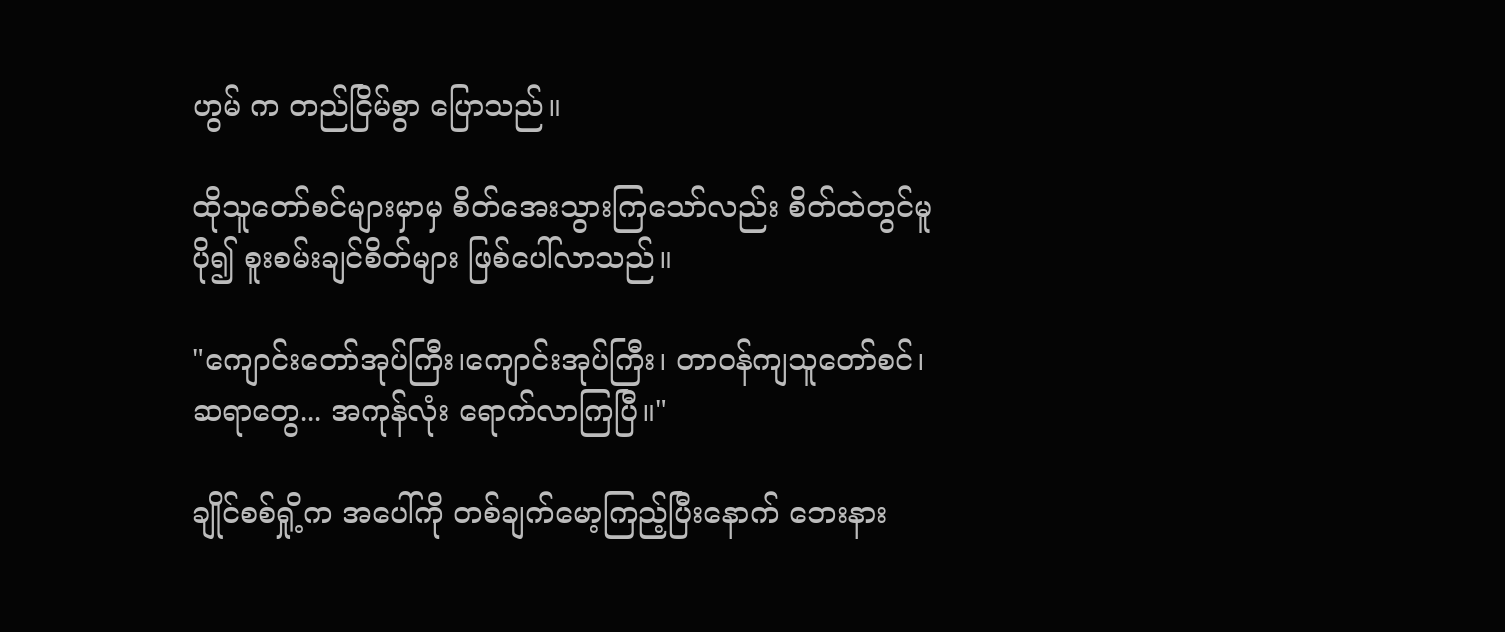ဟွမ် က တည်ငြိမ်စွာ ပြောသည်။

ထိုသူတော်စင်များမှာမှ စိတ်အေးသွားကြသော်လည်း စိတ်ထဲတွင်မူ ပို၍ စူးစမ်းချင်စိတ်များ ဖြစ်ပေါ်လာသည်။

"ကျောင်းတော်အုပ်ကြီး၊ကျောင်းအုပ်ကြီး၊ တာဝန်ကျသူတော်စင်၊ ဆရာတွေ... အကုန်လုံး ရောက်လာကြပြီ။"

ချိုင်စစ်ရှို့က အပေါ်ကို တစ်ချက်မော့ကြည့်ပြီးနောက် ဘေးနား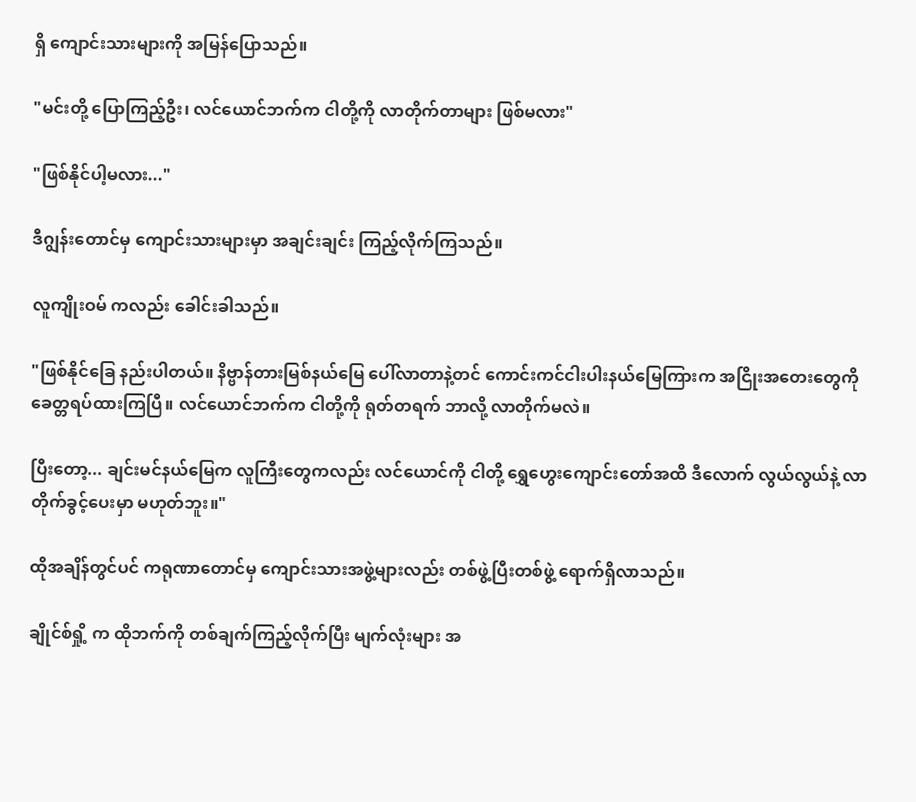ရှိ ကျောင်းသားများကို အမြန်ပြောသည်။

"မင်းတို့ ပြောကြည့်ဦး၊ လင်ယောင်ဘက်က ငါတို့ကို လာတိုက်တာများ ဖြစ်မလား"

"ဖြစ်နိုင်ပါ့မလား..."

ဒီဂျွန်းတောင်မှ ကျောင်းသားများမှာ အချင်းချင်း ကြည့်လိုက်ကြသည်။

လူကျိုးဝမ် ကလည်း ခေါင်းခါသည်။

"ဖြစ်နိုင်ခြေ နည်းပါတယ်။ နိဗ္ဗာန်တားမြစ်နယ်မြေ ပေါ်လာတာနဲ့တင် ကောင်းကင်ငါးပါးနယ်မြေကြားက အငြိုးအတေးတွေကို ခေတ္တရပ်ထားကြပြီ။ လင်ယောင်ဘက်က ငါတို့ကို ရုတ်တရက် ဘာလို့ လာတိုက်မလဲ။

ပြီးတော့... ချင်းမင်နယ်မြေက လူကြီးတွေကလည်း လင်ယောင်ကို ငါတို့ ရွှေဟွေးကျောင်းတော်အထိ ဒီလောက် လွယ်လွယ်နဲ့ လာတိုက်ခွင့်ပေးမှာ မဟုတ်ဘူး။"

ထိုအချိန်တွင်ပင် ကရုဏာတောင်မှ ကျောင်းသားအဖွဲ့များလည်း တစ်ဖွဲ့ပြီးတစ်ဖွဲ့ ရောက်ရှိလာသည်။

ချိုင်စ်ရှို့ က ထိုဘက်ကို တစ်ချက်ကြည့်လိုက်ပြီး မျက်လုံးများ အ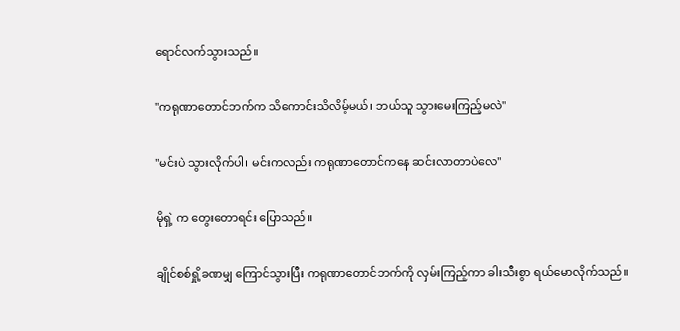ရောင်လက်သွားသည်။

"ကရုဏာတောင်ဘက်က သိကောင်းသိလိမ့်မယ်၊ ဘယ်သူ သွားမေးကြည့်မလဲ"

"မင်းပဲ သွားလိုက်ပါ၊ မင်းကလည်း ကရုဏာတောင်ကနေ ဆင်းလာတာပဲလေ"

မိုရှဲ့ က တွေးတောရင်း ပြောသည်။

ချိုင်စစ်ရှို့ခဏမျှ ကြောင်သွားပြီး ကရုဏာတောင်ဘက်ကို လှမ်းကြည့်ကာ ခါးသီးစွာ ရယ်မောလိုက်သည်။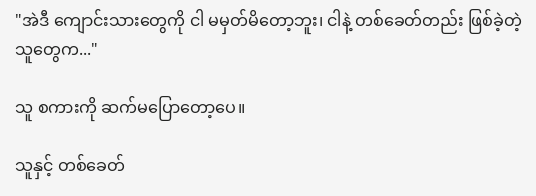"အဲဒီ ကျောင်းသားတွေကို ငါ မမှတ်မိတော့ဘူး၊ ငါနဲ့ တစ်ခေတ်တည်း ဖြစ်ခဲ့တဲ့သူတွေက..."

သူ စကားကို ဆက်မပြောတော့ပေ။

သူနှင့် တစ်ခေတ်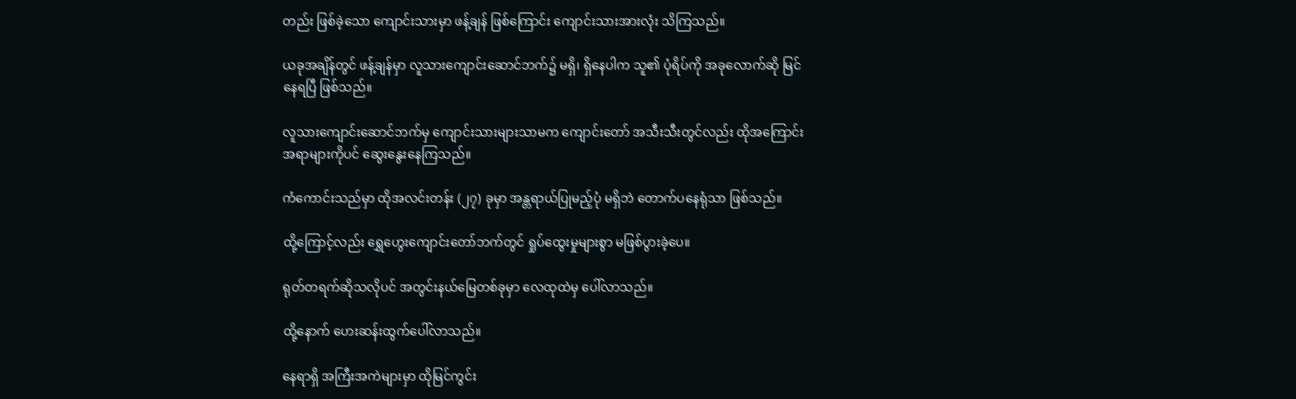တည်း ဖြစ်ခဲ့သော ကျောင်းသားမှာ ဖန့်ချန် ဖြစ်ကြောင်း ကျောင်းသားအားလုံး သိကြသည်။

ယခုအချိန်တွင် ဖန့်ချန်မှာ လူသားကျောင်းဆောင်ဘက်၌ မရှိ၊ ရှိနေပါက သူ၏ ပုံရိပ်ကို အခုလောက်ဆို မြင်နေရပြီ ဖြစ်သည်။

လူသားကျောင်း‌ဆောင်ဘက်မှ ကျောင်းသားများသာမက ကျောင်းတော် အသီးသီးတွင်လည်း ထိုအကြောင်းအရာများကိုပင် ဆွေးနွေးနေကြသည်။

ကံကောင်းသည်မှာ ထိုအလင်းတန်း (၂၇) ခုမှာ အန္တရာယ်ပြုမည့်ပုံ မရှိဘဲ တောက်ပနေရုံသာ ဖြစ်သည်။

ထို့ကြောင့်လည်း ရွှေဟွေးကျောင်းတော်ဘက်တွင် ရှုပ်ထွေးမှုများစွာ မဖြစ်ပွားခဲ့ပေ။

ရုတ်တရက်ဆိုသလိုပင် အတွင်းနယ်မြေတစ်ခုမှာ လေထုထဲမှ ပေါ်လာသည်။

ထို့နောက် ဟေးဆန်းထွက်ပေါ်လာသည်။

နေရာရှိ အကြီးအကဲများမှာ ထိုမြင်ကွင်း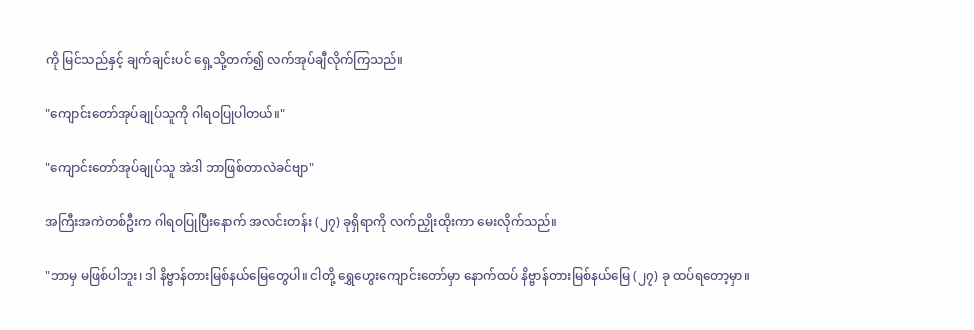ကို မြင်သည်နှင့် ချက်ချင်းပင် ရှေ့သို့တက်၍ လက်အုပ်ချီလိုက်ကြသည်။

"ကျောင်းတော်အုပ်ချုပ်သူကို ဂါရဝပြုပါတယ်။"

"ကျောင်းတော်အုပ်ချုပ်သူ အဲဒါ ဘာဖြစ်တာလဲခင်ဗျာ"

အကြီးအကဲတစ်ဦးက ဂါရဝပြုပြီးနောက် အလင်းတန်း (၂၇) ခုရှိရာကို လက်ညှိုးထိုးကာ မေးလိုက်သည်။

"ဘာမှ မဖြစ်ပါဘူး၊ ဒါ နိဗ္ဗာန်တားမြစ်နယ်မြေတွေပါ။ ငါတို့ ရွှေဟွေးကျောင်းတော်မှာ နောက်ထပ် နိဗ္ဗာန်တားမြစ်နယ်မြေ (၂၇) ခု ထပ်ရတော့မှာ။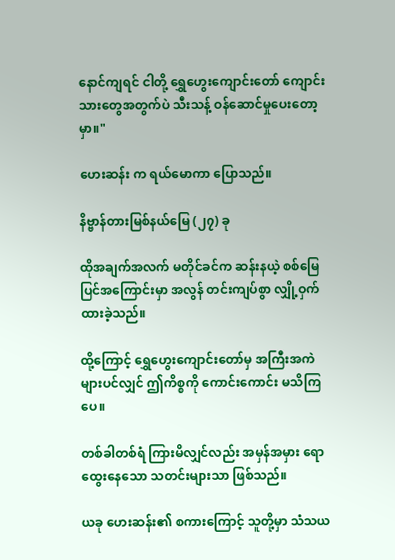နောင်ကျရင် ငါတို့ ရွှေဟွေးကျောင်းတော် ကျောင်းသားတွေအတွက်ပဲ သီးသန့် ဝန်ဆောင်မှုပေးတော့မှာ။"

ဟေးဆန်း က ရယ်မောကာ ပြောသည်။

နိဗ္ဗာန်တားမြစ်နယ်မြေ (၂၇) ခု

ထိုအချက်အလက် မတိုင်ခင်က ဆန်းနယဲ့ စစ်မြေပြင်အကြောင်းမှာ အလွန် တင်းကျပ်စွာ လျှို့ဝှက်ထားခဲ့သည်။

ထို့ကြောင့် ရွှေဟွေးကျောင်းတော်မှ အကြီးအကဲများပင်လျှင် ဤကိစ္စကို ကောင်းကောင်း မသိကြပေ။

တစ်ခါတစ်ရံ ကြားမိလျှင်လည်း အမှန်အမှား ရောထွေးနေသော သတင်းများသာ ဖြစ်သည်။

ယခု ဟေးဆန်း၏ စကားကြောင့် သူတို့မှာ သံသယ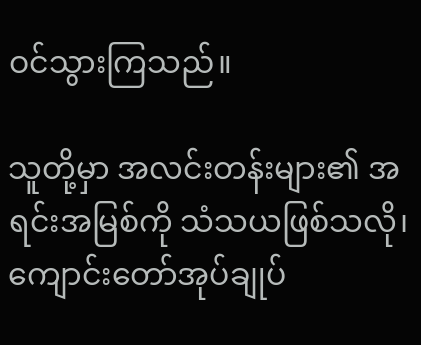ဝင်သွားကြသည်။

သူတို့မှာ အလင်းတန်းများ၏ အရင်းအမြစ်ကို သံသယဖြစ်သလို၊ ကျောင်းတော်အုပ်ချုပ်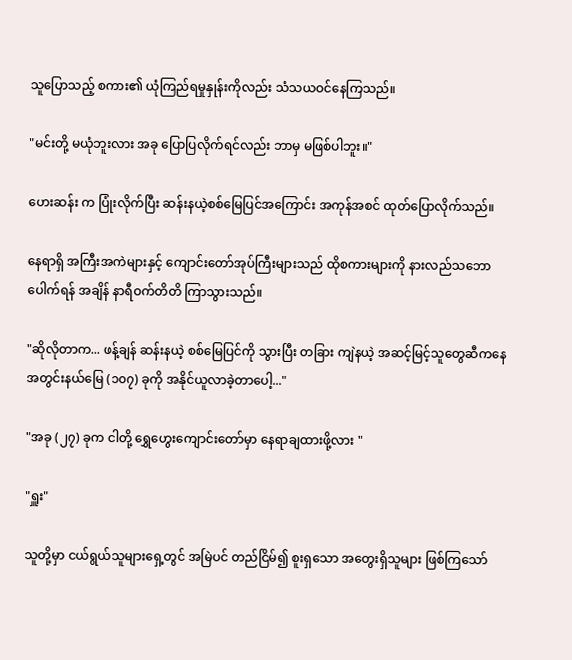သူပြောသည့် စကား၏ ယုံကြည်ရမှုနှုန်းကိုလည်း သံသယဝင်နေကြသည်။

"မင်းတို့ မယုံဘူးလား အခု ပြောပြလိုက်ရင်လည်း ဘာမှ မဖြစ်ပါဘူး။"

ဟေးဆန်း က ပြုံးလိုက်ပြီး ဆန်းနယဲ့စစ်မြေပြင်အကြောင်း အကုန်အစင် ထုတ်ပြောလိုက်သည်။

နေရာရှိ အကြီးအကဲများနှင့် ကျောင်းတော်အုပ်ကြီးများသည် ထိုစကားများကို နားလည်သဘောပေါက်ရန် အချိန် နာရီဝက်တိတိ ကြာသွားသည်။

"ဆိုလိုတာက... ဖန့်ချန် ဆန်းနယဲ့ စစ်မြေပြင်ကို သွားပြီး တခြား ကျဲနယဲ့ အဆင့်မြင့်သူတွေဆီကနေ အတွင်းနယ်မြေ (၁၀၇) ခုကို အနိုင်ယူလာခဲ့တာပေါ့..."

"အခု (၂၇) ခုက ငါတို့ ရွှေဟွေးကျောင်းတော်မှာ နေရာချထားဖို့လား "

"ရှူး"

သူတို့မှာ ငယ်ရွယ်သူများရှေ့တွင် အမြဲပင် တည်ငြိမ်၍ စူးရှသော အတွေးရှိသူများ ဖြစ်ကြသော်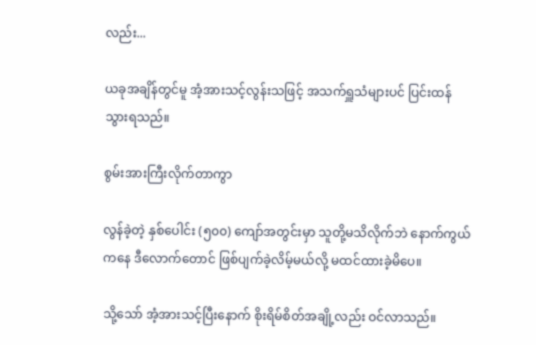လည်း...

ယခုအချိန်တွင်မူ အံ့အားသင့်လွန်းသဖြင့် အသက်ရှူသံများပင် ပြင်းထန်သွားရသည်။

စွမ်းအားကြီးလိုက်တာကွာ

လွန်ခဲ့တဲ့ နှစ်ပေါင်း (၅၀၀) ကျော်အတွင်းမှာ သူတို့မသိလိုက်ဘဲ နောက်ကွယ်ကနေ ဒီလောက်တောင် ဖြစ်ပျက်ခဲ့လိမ့်မယ်လို့ မထင်ထားခဲ့မိပေ။

သို့သော် အံ့အားသင့်ပြီးနောက် စိုးရိမ်စိတ်အချို့လည်း ဝင်လာသည်။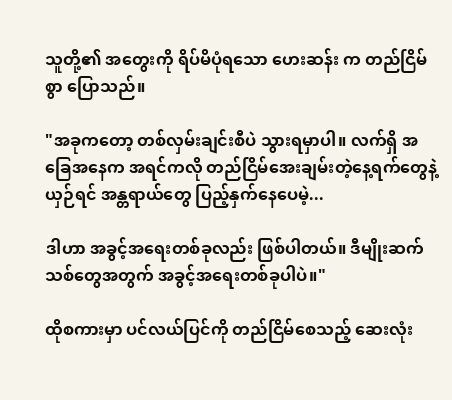သူတို့၏ အတွေးကို ရိပ်မိပုံရသော ဟေးဆန်း က တည်ငြိမ်စွာ ပြောသည်။

"အခုကတော့ တစ်လှမ်းချင်းစီပဲ သွားရမှာပါ။ လက်ရှိ အခြေအနေက အရင်ကလို တည်ငြိမ်အေးချမ်းတဲ့နေ့ရက်တွေနဲ့ ယှဉ်ရင် အန္တရာယ်တွေ ပြည့်နှက်နေပေမဲ့...

ဒါဟာ အခွင့်အရေးတစ်ခုလည်း ဖြစ်ပါတယ်။ ဒီမျိုးဆက်သစ်တွေအတွက် အခွင့်အရေးတစ်ခုပါပဲ။"

ထိုစကားမှာ ပင်လယ်ပြင်ကို တည်ငြိမ်စေသည့် ဆေးလုံး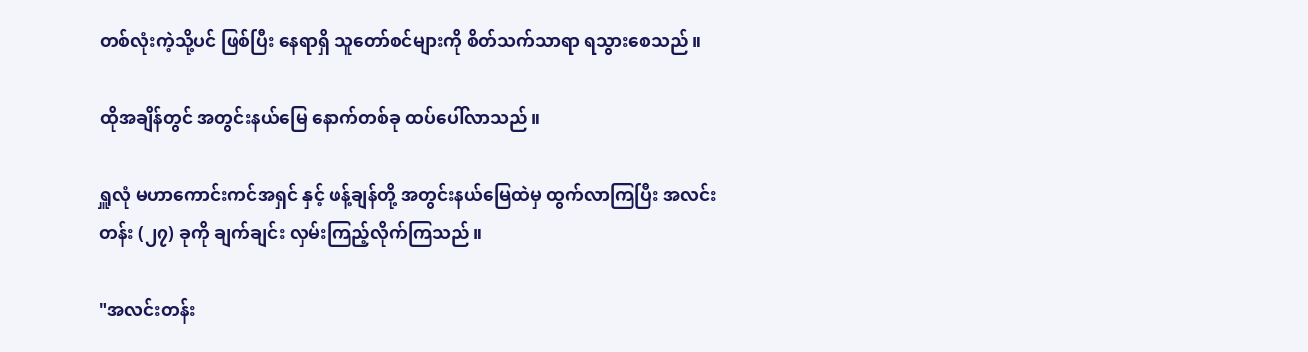တစ်လုံးကဲ့သို့ပင် ဖြစ်ပြီး နေရာရှိ သူတော်စင်များကို စိတ်သက်သာရာ ရသွားစေသည်။

ထိုအချိန်တွင် အတွင်းနယ်မြေ နောက်တစ်ခု ထပ်ပေါ်လာသည်။

ရှူလုံ မဟာကောင်းကင်အရှင် နှင့် ဖန့်ချန်တို့ အတွင်းနယ်မြေထဲမှ ထွက်လာကြပြီး အလင်းတန်း (၂၇) ခုကို ချက်ချင်း လှမ်းကြည့်လိုက်ကြသည်။

"အလင်းတန်း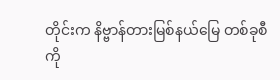တိုင်းက နိဗ္ဗာန်တားမြစ်နယ်မြေ တစ်ခုစီကို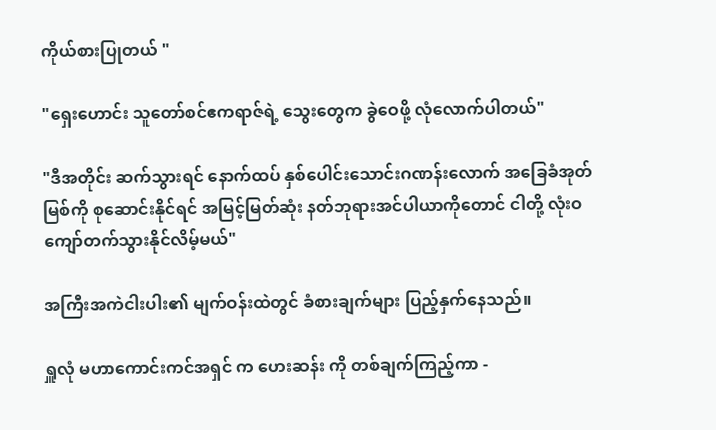ကိုယ်စားပြုတယ် "

"ရှေးဟောင်း သူတော်စင်ဧကရာဇ်ရဲ့ သွေးတွေက ခွဲဝေဖို့ လုံလောက်ပါတယ်"

"ဒီအတိုင်း ဆက်သွားရင် နောက်ထပ် နှစ်ပေါင်းသောင်းဂဏန်းလောက် အခြေခံအုတ်မြစ်ကို စုဆောင်းနိုင်ရင် အမြင့်မြတ်ဆုံး နတ်ဘုရားအင်ပါယာကိုတောင် ငါတို့ လုံးဝ ကျော်တက်သွားနိုင်လိမ့်မယ်"

အကြီးအကဲငါးပါး၏ မျက်ဝန်းထဲတွင် ခံစားချက်များ ပြည့်နှက်နေသည်။

ရှူလုံ မဟာကောင်းကင်အရှင် က ဟေးဆန်း ကို တစ်ချက်ကြည့်ကာ -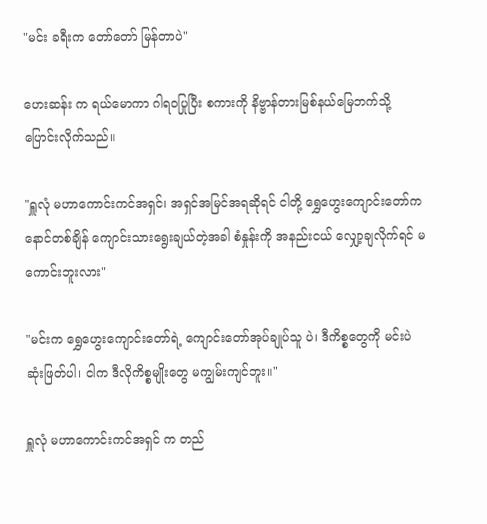"မင်း ခရီးက တော်တော် မြန်တာပဲ"

ဟေးဆန်း က ရယ်မောကာ ဂါရဝပြုပြီး စကားကို နိဗ္ဗာန်တားမြစ်နယ်မြေဘက်သို့ ပြောင်းလိုက်သည်။

"ရှူလုံ မဟာကောင်းကင်အရှင်၊ အရှင်အမြင်အရဆိုရင် ငါတို့ ရွှေဟွေးကျောင်းတော်က နောင်တစ်ချိန် ကျောင်းသားရွေးချယ်တဲ့အခါ စံနှုန်းကို အနည်းငယ် လျှော့ချလိုက်ရင် မကောင်းဘူးလား"

"မင်းက ရွှေဟွေးကျောင်းတော်ရဲ့ ကျောင်းတော်အုပ်ချုပ်သူ ပဲ၊ ဒီကိစ္စတွေကို မင်းပဲ ဆုံးဖြတ်ပါ၊ ငါက ဒီလိုကိစ္စမျိုးတွေ မကျွမ်းကျင်ဘူး။"

ရှူလုံ မဟာကောင်းကင်အရှင် က တည်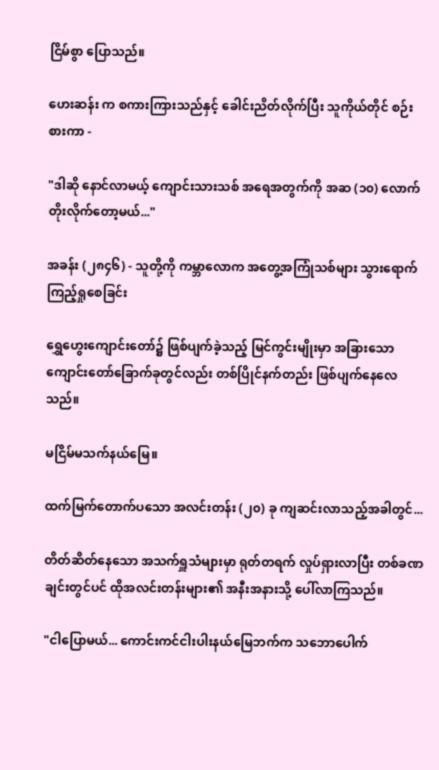ငြိမ်စွာ ပြောသည်။

ဟေးဆန်း က စကားကြားသည်နှင့် ခေါင်းညိတ်လိုက်ပြီး သူကိုယ်တိုင် စဉ်းစားကာ -

"ဒါဆို နောင်လာမယ့် ကျောင်းသားသစ် အရေအတွက်ကို အဆ (၁၀) လောက် တိုးလိုက်တော့မယ်..."

အခန်း (၂၈၄၆) - သူတို့ကို ကမ္ဘာလောက အတွေ့အကြုံသစ်များ သွားရောက်ကြည့်ရှုစေခြင်း

ရွှေဟွေးကျောင်းတော်၌ ဖြစ်ပျက်ခဲ့သည့် မြင်ကွင်းမျိုးမှာ အခြားသော ကျောင်းတော်ခြောက်ခုတွင်လည်း တစ်ပြိုင်နက်တည်း ဖြစ်ပျက်နေလေသည်။

မငြိမ်မသက်နယ်မြေ။

ထက်မြက်တောက်ပသော အလင်းတန်း (၂၀) ခု ကျဆင်းလာသည့်အခါတွင်...

တိတ်ဆိတ်နေသော အသက်ရှူသံများမှာ ရုတ်တရက် လှုပ်ရှားလာပြီး တစ်ခဏချင်းတွင်ပင် ထိုအလင်းတန်းများ၏ အနီးအနားသို့ ပေါ်လာကြသည်။

"ငါပြောမယ်... ကောင်းကင်ငါးပါးနယ်မြေဘက်က သဘောပေါက်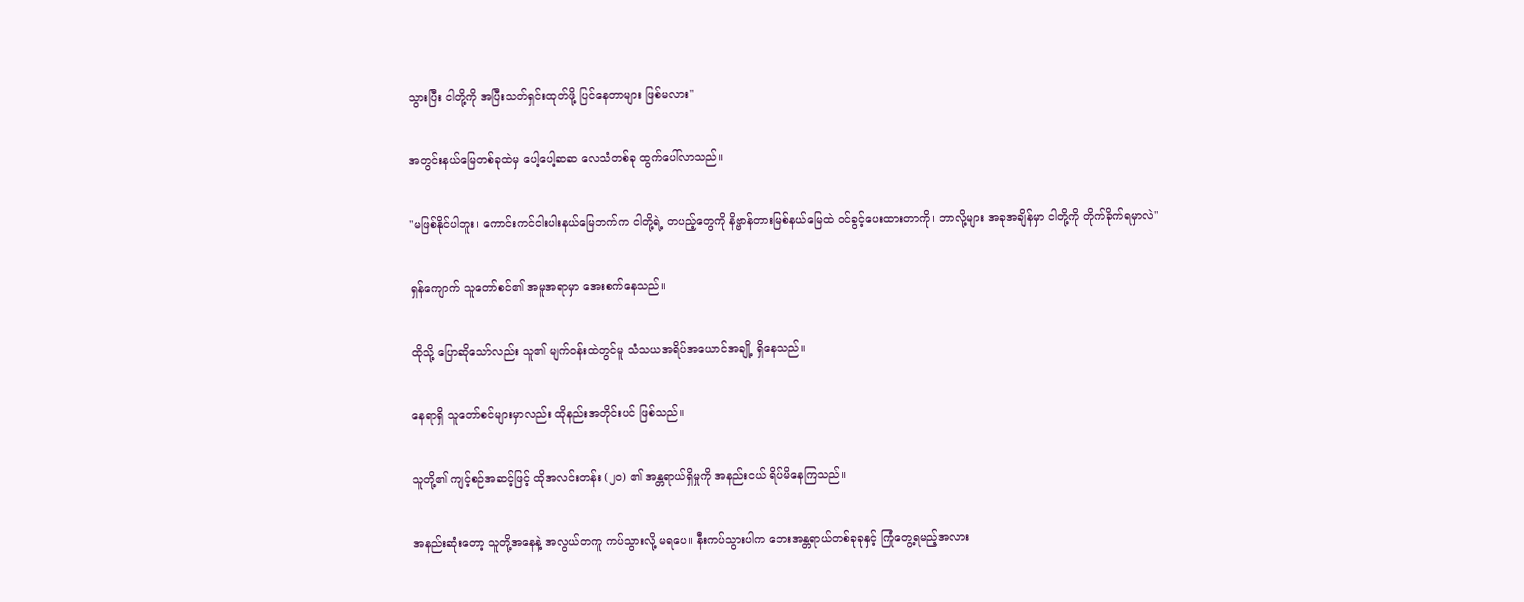သွားပြီး ငါတို့ကို အပြီးသတ်ရှင်းထုတ်ဖို့ ပြင်နေတာများ ဖြစ်မလား"

အတွင်းနယ်မြေတစ်ခုထဲမှ ပေါ့ပေါ့ဆဆ လေသံတစ်ခု ထွက်ပေါ်လာသည်။

"မဖြစ်နိုင်ပါဘူး၊ ကောင်းကင်ငါးပါးနယ်မြေဘက်က ငါတို့ရဲ့ တပည့်တွေကို နိဗ္ဗာန်တားမြစ်နယ်မြေထဲ ဝင်ခွင့်ပေးထားတာကို၊ ဘာလို့များ အခုအချိန်မှာ ငါတို့ကို တိုက်ခိုက်ရမှာလဲ"

ရှန်ကျောက် သူတော်စင်၏ အမူအရာမှာ အေးစက်နေသည်။

ထိုသို့ ပြောဆိုသော်လည်း သူ၏ မျက်ဝန်းထဲတွင်မူ သံသယအရိပ်အယောင်အချို့ ရှိနေသည်။

နေရာရှိ သူတော်စင်များမှာလည်း ထိုနည်းအတိုင်းပင် ဖြစ်သည်။

သူတို့၏ ကျင့်စဉ်အဆင့်ဖြင့် ထိုအလင်းတန်း (၂၀) ၏ အန္တရာယ်ရှိမှုကို အနည်းငယ် ရိပ်မိနေကြသည်။

အနည်းဆုံးတော့ သူတို့အနေနဲ့ အလွယ်တကူ ကပ်သွားလို့ မရပေ။ နီးကပ်သွားပါက ဘေးအန္တရာယ်တစ်ခုခုနှင့် ကြုံတွေ့ရမည့်အလား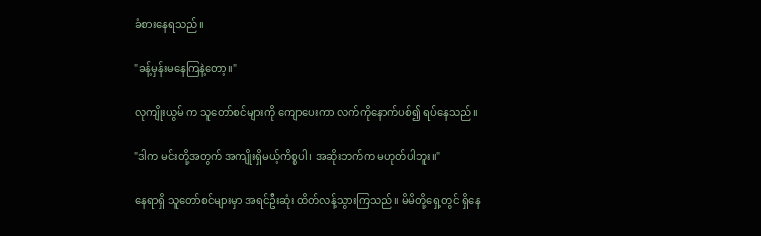ခံစားနေရသည်။

"ခန့်မှန်းမနေကြနဲ့တော့။"

လုကျိုးယွမ် က သူတော်စင်များကို ကျောပေးကာ လက်ကိုနောက်ပစ်၍ ရပ်နေသည်။

"ဒါက မင်းတို့အတွက် အကျိုးရှိမယ့်ကိစ္စပါ၊ အဆိုးဘက်က မဟုတ်ပါဘူး။"

နေရာရှိ သူတော်စင်များမှာ အရင်ဦးဆုံး ထိတ်လန့်သွားကြသည်။ မိမိတို့ရှေ့တွင် ရှိနေ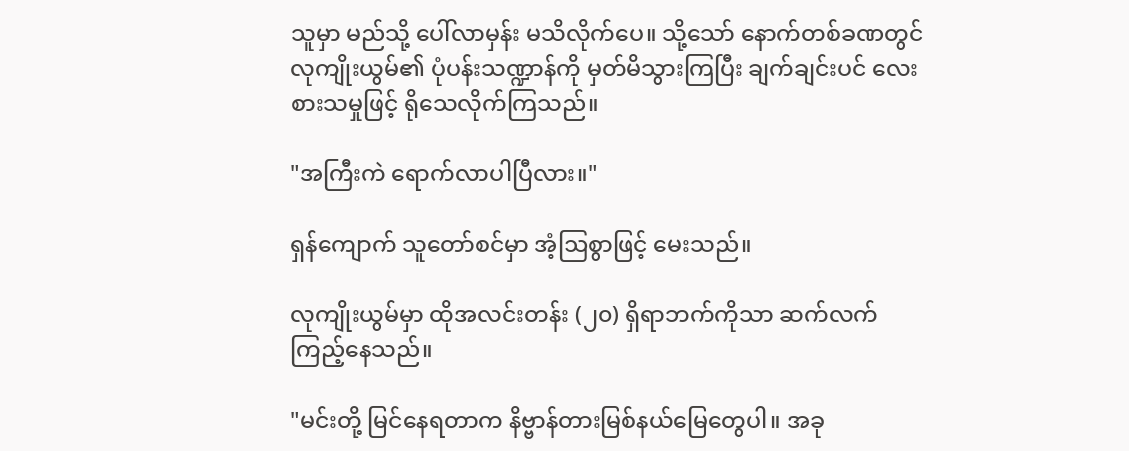သူမှာ မည်သို့ ပေါ်လာမှန်း မသိလိုက်ပေ။ သို့သော် နောက်တစ်ခဏတွင် လုကျိုးယွမ်၏ ပုံပန်းသဏ္ဍာန်ကို မှတ်မိသွားကြပြီး ချက်ချင်းပင် လေးစားသမှုဖြင့် ရိုသေလိုက်ကြသည်။

"အကြီးကဲ ရောက်လာပါပြီလား။"

ရှန်ကျောက် သူတော်စင်မှာ အံ့ဩစွာဖြင့် မေးသည်။

လုကျိုးယွမ်မှာ ထိုအလင်းတန်း (၂၀) ရှိရာဘက်ကိုသာ ဆက်လက်ကြည့်နေသည်။

"မင်းတို့ မြင်နေရတာက နိဗ္ဗာန်တားမြစ်နယ်မြေတွေပါ။ အခု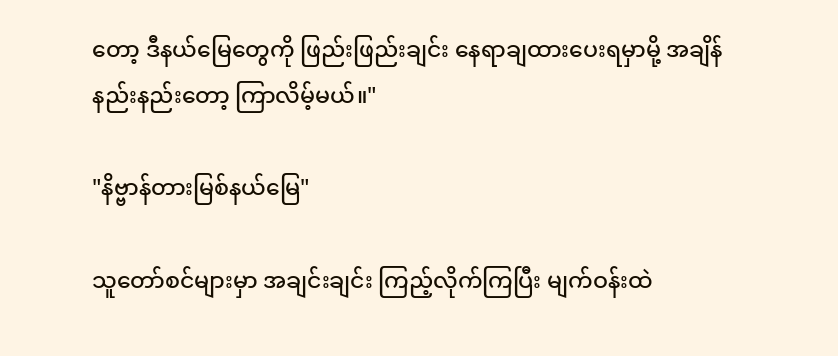တော့ ဒီနယ်မြေတွေကို ဖြည်းဖြည်းချင်း နေရာချထားပေးရမှာမို့ အချိန်နည်းနည်းတော့ ကြာလိမ့်မယ်။"

"နိဗ္ဗာန်တားမြစ်နယ်မြေ"

သူတော်စင်များမှာ အချင်းချင်း ကြည့်လိုက်ကြပြီး မျက်ဝန်းထဲ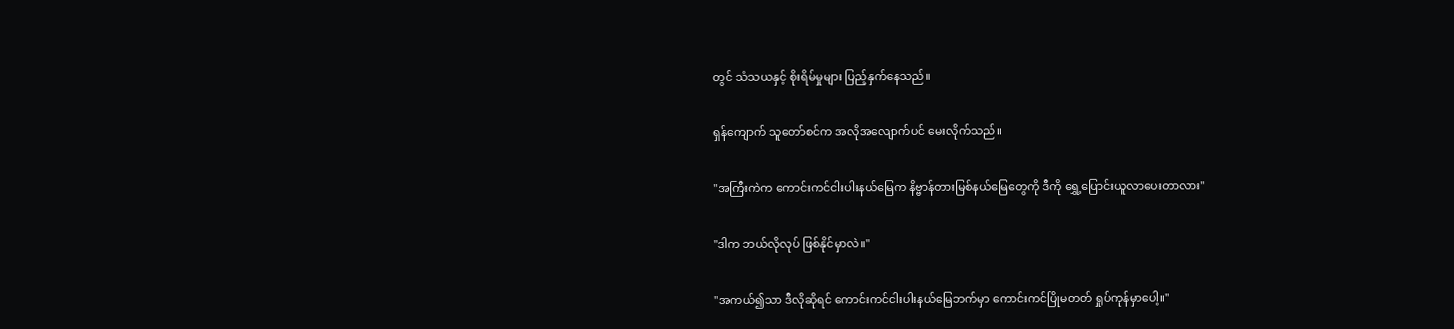တွင် သံသယနှင့် စိုးရိမ်မှုများ ပြည့်နှက်နေသည်။

ရှန်ကျောက် သူတော်စင်က အလိုအလျောက်ပင် မေးလိုက်သည်။

"အကြီးကဲက ကောင်းကင်ငါးပါးနယ်မြေက နိဗ္ဗာန်တားမြစ်နယ်မြေတွေကို ဒီကို ရွှေ့ပြောင်းယူလာပေးတာလား"

"ဒါက ဘယ်လိုလုပ် ဖြစ်နိုင်မှာလဲ။"

"အကယ်၍သာ ဒီလိုဆိုရင် ကောင်းကင်ငါးပါးနယ်မြေဘက်မှာ ကောင်းကင်ပြိုမတတ် ရှုပ်ကုန်မှာပေါ့။"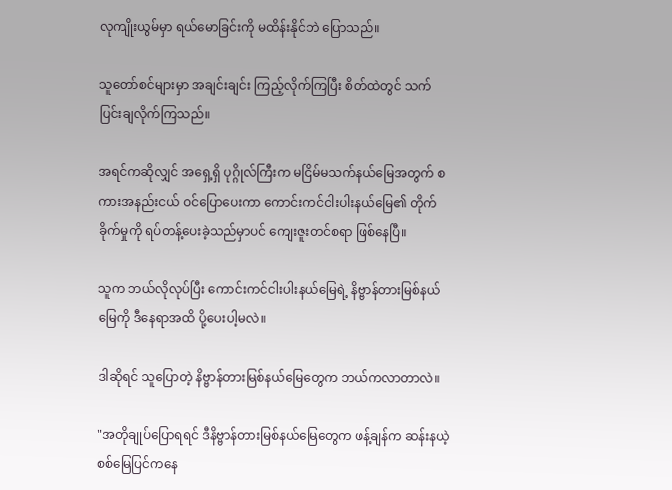လုကျိုးယွမ်မှာ ရယ်မောခြင်းကို မထိန်းနိုင်ဘဲ ပြောသည်။

သူတော်စင်များမှာ အချင်းချင်း ကြည့်လိုက်ကြပြီး စိတ်ထဲတွင် သက်ပြင်းချလိုက်ကြသည်။

အရင်ကဆိုလျှင် အရှေ့ရှိ ပုဂ္ဂိုလ်ကြီးက မငြိမ်မသက်နယ်မြေအတွက် စကားအနည်းငယ် ဝင်ပြောပေးကာ ကောင်းကင်ငါးပါးနယ်မြေ၏ တိုက်ခိုက်မှုကို ရပ်တန့်ပေးခဲ့သည်မှာပင် ကျေးဇူးတင်စရာ ဖြစ်နေပြီ။

သူက ဘယ်လိုလုပ်ပြီး ကောင်းကင်ငါးပါးနယ်မြေရဲ့ နိဗ္ဗာန်တားမြစ်နယ်မြေကို ဒီနေရာအထိ ပို့ပေးပါ့မလဲ။

ဒါဆိုရင် သူပြောတဲ့ နိဗ္ဗာန်တားမြစ်နယ်မြေတွေက ဘယ်ကလာတာလဲ။

"အတိုချုပ်ပြောရရင် ဒီနိဗ္ဗာန်တားမြစ်နယ်မြေတွေက ဖန့်ချန်က ဆန်းနယဲ့ စစ်မြေပြင်ကနေ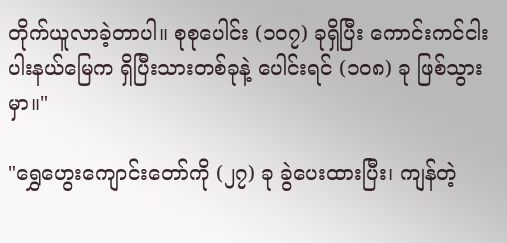တိုက်ယူလာခဲ့တာပါ။ စုစုပေါင်း (၁၀၇) ခုရှိပြီး ကောင်းကင်ငါးပါးနယ်မြေက ရှိပြီးသားတစ်ခုနဲ့ ပေါင်းရင် (၁၀၈) ခု ဖြစ်သွားမှာ။"

"ရွှေဟွေးကျောင်းတော်ကို (၂၇) ခု ခွဲပေးထားပြီး၊ ကျန်တဲ့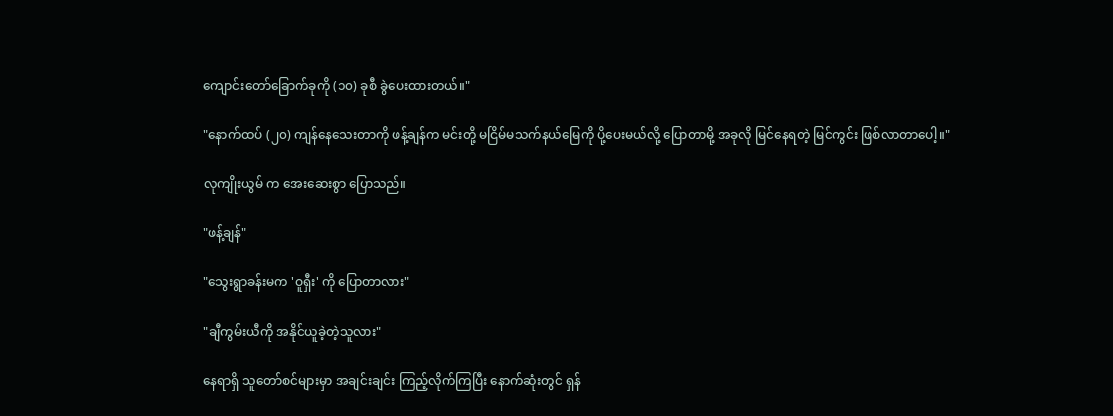ကျောင်းတော်ခြောက်ခုကို (၁၀) ခုစီ ခွဲပေးထားတယ်။"

"နောက်ထပ် (၂၀) ကျန်နေသေးတာကို ဖန့်ချန်က မင်းတို့ မငြိမ်မသက်နယ်မြေကို ပို့ပေးမယ်လို့ ပြောတာမို့ အခုလို မြင်နေရတဲ့ မြင်ကွင်း ဖြစ်လာတာပေါ့။"

လုကျိုးယွမ် က အေးဆေးစွာ ပြောသည်။

"ဖန့်ချန်"

"သွေးရွာခန်းမက 'ဝူရှီး' ကို ပြောတာလား"

"ချီကွမ်းယီကို အနိုင်ယူခဲ့တဲ့သူလား"

နေရာရှိ သူတော်စင်များမှာ အချင်းချင်း ကြည့်လိုက်ကြပြီး နောက်ဆုံးတွင် ရှန်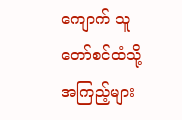ကျောက် သူတော်စင်ထံသို့ အကြည့်များ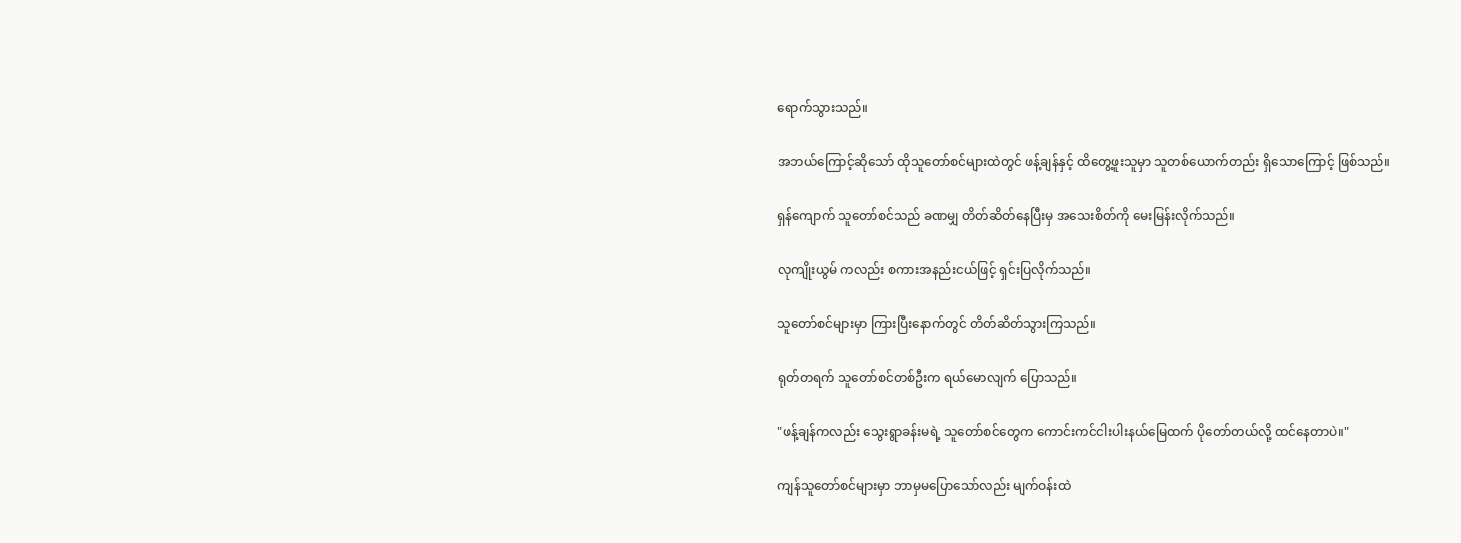ရောက်သွားသည်။

အဘယ်ကြောင့်ဆိုသော် ထိုသူတော်စင်များထဲတွင် ဖန့်ချန်နှင့် ထိတွေ့ဖူးသူမှာ သူတစ်ယောက်တည်း ရှိသောကြောင့် ဖြစ်သည်။

ရှန်ကျောက် သူတော်စင်သည် ခဏမျှ တိတ်ဆိတ်နေပြီးမှ အသေးစိတ်ကို မေးမြန်းလိုက်သည်။

လုကျိုးယွမ် ကလည်း စကားအနည်းငယ်ဖြင့် ရှင်းပြလိုက်သည်။

သူတော်စင်များမှာ ကြားပြီးနောက်တွင် တိတ်ဆိတ်သွားကြသည်။

ရုတ်တရက် သူတော်စင်တစ်ဦးက ရယ်မောလျက် ပြောသည်။

"ဖန့်ချန်ကလည်း သွေးရွာခန်းမရဲ့ သူတော်စင်တွေက ကောင်းကင်ငါးပါးနယ်မြေထက် ပိုတော်တယ်လို့ ထင်နေတာပဲ။"

ကျန်သူတော်စင်များမှာ ဘာမှမပြောသော်လည်း မျက်ဝန်းထဲ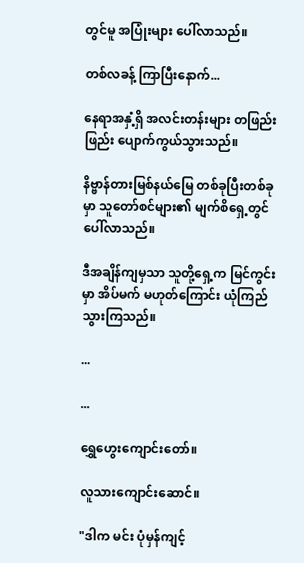တွင်မူ အပြုံးများ ပေါ်လာသည်။

တစ်လခန့် ကြာပြီးနောက်...

နေရာအနှံ့ရှိ အလင်းတန်းများ တဖြည်းဖြည်း ပျောက်ကွယ်သွားသည်။

နိဗ္ဗာန်တားမြစ်နယ်မြေ တစ်ခုပြီးတစ်ခုမှာ သူတော်စင်များ၏ မျက်စိရှေ့တွင် ပေါ်လာသည်။

ဒီအချိန်ကျမှသာ သူတို့ရှေ့က မြင်ကွင်းမှာ အိပ်မက် မဟုတ်ကြောင်း ယုံကြည်သွားကြသည်။

...

...

ရွှေဟွေးကျောင်းတော်။

လူသားကျောင်းဆောင်။

"ဒါက မင်း ပုံမှန်ကျင့်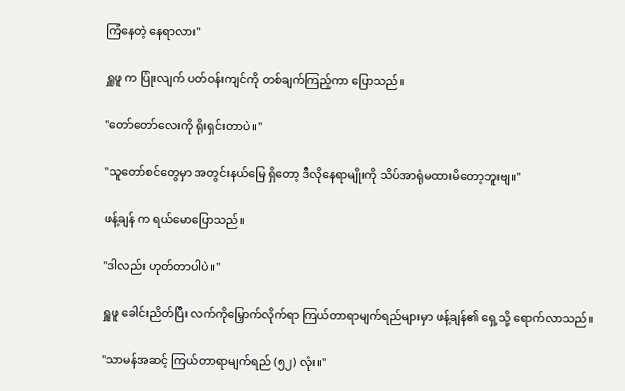ကြံနေတဲ့ နေရာလား"

ရှူဖူ က ပြုံးလျက် ပတ်ဝန်းကျင်ကို တစ်ချက်ကြည့်ကာ ပြောသည်။

"တော်တော်လေးကို ရိုးရှင်းတာပဲ။"

"သူတော်စင်တွေမှာ အတွင်းနယ်မြေ ရှိတော့ ဒီလိုနေရာမျိုးကို သိပ်အာရုံမထားမိတော့ဘူးဗျ။"

ဖန့်ချန် က ရယ်မောပြောသည်။

"ဒါလည်း ဟုတ်တာပါပဲ။"

ရှူဖူ ခေါင်းညိတ်ပြီး လက်ကိုမြှောက်လိုက်ရာ ကြယ်တာရာမျက်ရည်များမှာ ဖန့်ချန်၏ ရှေ့သို့ ရောက်လာသည်။

"သာမန်အဆင့် ကြယ်တာရာမျက်ရည် (၅၂) လုံး။"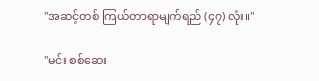"အဆင့်တစ် ကြယ်တာရာမျက်ရည် (၄၇) လုံး။"

"မင်း စစ်ဆေး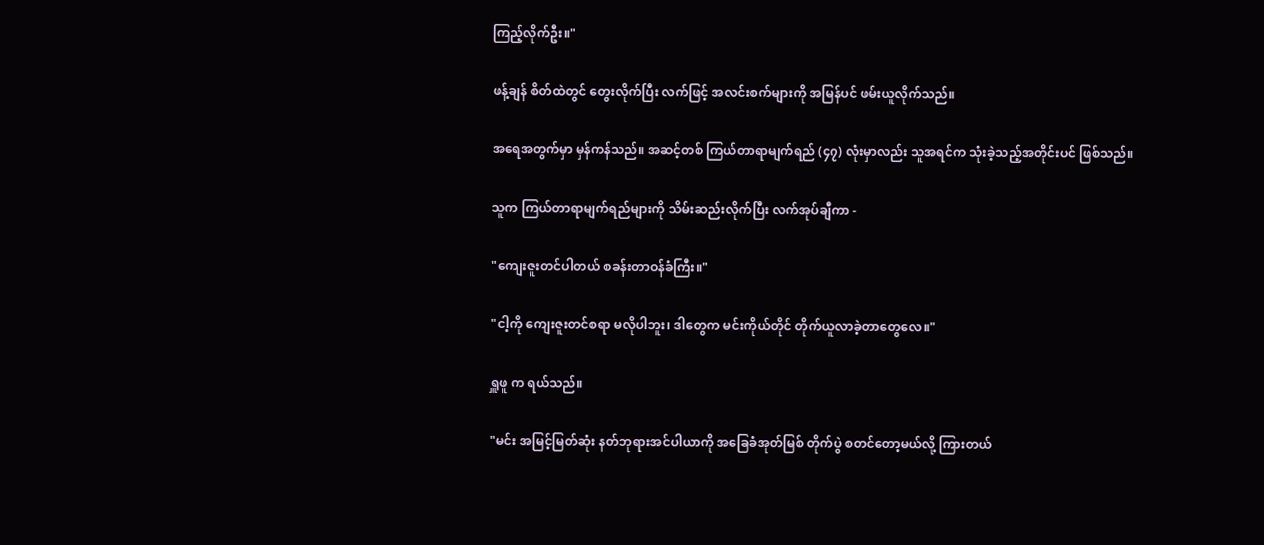ကြည့်လိုက်ဦး။"

ဖန့်ချန် စိတ်ထဲတွင် တွေးလိုက်ပြီး လက်ဖြင့် အလင်းစက်များကို အမြန်ပင် ဖမ်းယူလိုက်သည်။

အရေအတွက်မှာ မှန်ကန်သည်။ အဆင့်တစ် ကြယ်တာရာမျက်ရည် (၄၇) လုံးမှာလည်း သူအရင်က သုံးခဲ့သည့်အတိုင်းပင် ဖြစ်သည်။

သူက ကြယ်တာရာမျက်ရည်များကို သိမ်းဆည်းလိုက်ပြီး လက်အုပ်ချီကာ -

"ကျေးဇူးတင်ပါတယ် စခန်းတာဝန်ခံကြီး။"

"ငါ့ကို ကျေးဇူးတင်စရာ မလိုပါဘူး၊ ဒါတွေက မင်းကိုယ်တိုင် တိုက်ယူလာခဲ့တာတွေလေ။"

ရှူဖူ က ရယ်သည်။

"မင်း အမြင့်မြတ်ဆုံး နတ်ဘုရားအင်ပါယာကို အခြေခံအုတ်မြစ် တိုက်ပွဲ စတင်တော့မယ်လို့ ကြားတယ်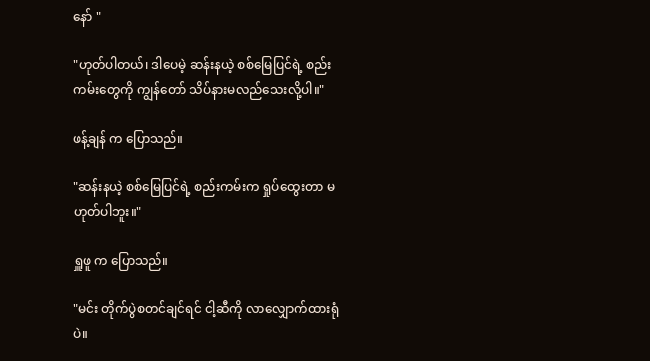နော် "

"ဟုတ်ပါတယ်၊ ဒါပေမဲ့ ဆန်းနယဲ့ စစ်မြေပြင်ရဲ့ စည်းကမ်းတွေကို ကျွန်တော် သိပ်နားမလည်သေးလို့ပါ။"

ဖန့်ချန် က ပြောသည်။

"ဆန်းနယဲ့ စစ်မြေပြင်ရဲ့ စည်းကမ်းက ရှုပ်ထွေးတာ မဟုတ်ပါဘူး။"

ရှူဖူ က ပြောသည်။

"မင်း တိုက်ပွဲစတင်ချင်ရင် ငါ့ဆီကို လာလျှောက်ထားရုံပဲ။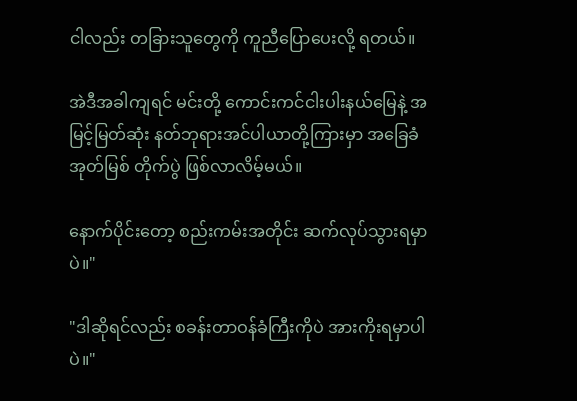ငါလည်း တခြားသူတွေကို ကူညီပြောပေးလို့ ရတယ်။

အဲဒီအခါကျရင် မင်းတို့ ကောင်းကင်ငါးပါးနယ်မြေနဲ့ အမြင့်မြတ်ဆုံး နတ်ဘုရားအင်ပါယာတို့ကြားမှာ အခြေခံအုတ်မြစ် တိုက်ပွဲ ဖြစ်လာလိမ့်မယ်။

နောက်ပိုင်းတော့ စည်းကမ်းအတိုင်း ဆက်လုပ်သွားရမှာပဲ။"

"ဒါဆိုရင်လည်း စခန်းတာဝန်ခံကြီးကိုပဲ အားကိုးရမှာပါပဲ။"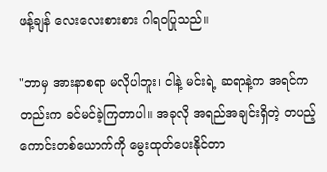ဖန့်ချန် လေးလေးစားစား ဂါရဝပြုသည်။

"ဘာမှ အားနာစရာ မလိုပါဘူး၊ ငါနဲ့ မင်းရဲ့ ဆရာနဲ့က အရင်ကတည်းက ခင်မင်ခဲ့ကြတာပါ။ အခုလို အရည်အချင်းရှိတဲ့ တပည့်ကောင်းတစ်ယောက်ကို မွေးထုတ်ပေးနိုင်တာ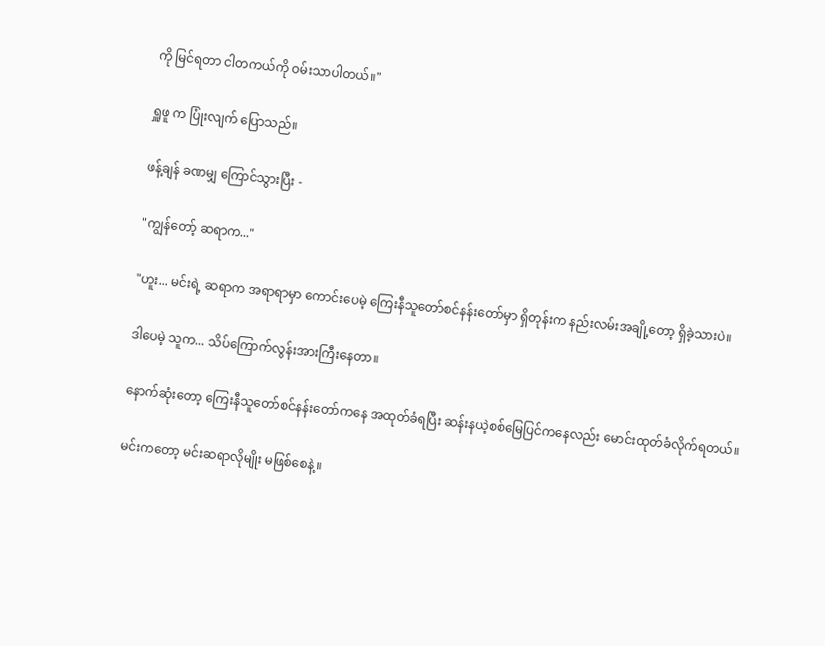ကို မြင်ရတာ ငါတကယ်ကို ဝမ်းသာပါတယ်။"

ရှူဖူ က ပြုံးလျက် ပြောသည်။

ဖန့်ချန် ခဏမျှ ကြောင်သွားပြီး -

"ကျွန်တော့် ဆရာက..."

"ဟူး... မင်းရဲ့ ဆရာက အရာရာမှာ ကောင်းပေမဲ့ ကြေးနီသူတော်စင်နန်းတော်မှာ ရှိတုန်းက နည်းလမ်းအချို့တော့ ရှိခဲ့သားပဲ။

ဒါပေမဲ့ သူက... သိပ်ကြောက်လွန်းအားကြီးနေတာ။

နောက်ဆုံးတော့ ကြေးနီသူတော်စင်နန်းတော်ကနေ အထုတ်ခံရပြီး ဆန်းနယဲ့စစ်မြေပြင်ကနေလည်း မောင်းထုတ်ခံလိုက်ရတယ်။

မင်းကတော့ မင်းဆရာလိုမျိုး မဖြစ်စေနဲ့။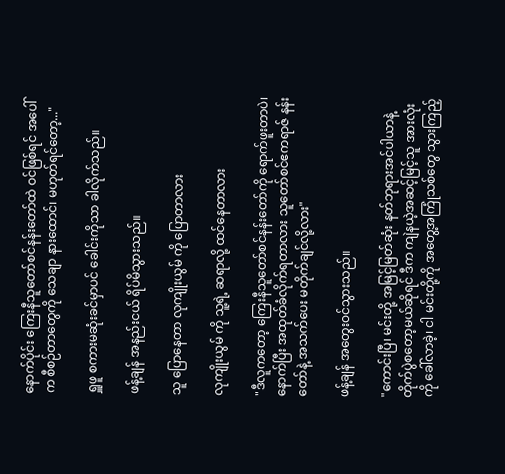နောက်ပိုင်း ကြေးနီသူတော်စင်နန်းတော်ထဲ ဝင်ဖြစ်ရင် အပေါ်က စီစဉ်တာတွေကို သေချာ နားထောင်၊ မဟုတ်ရင်တော့..."

ရှူဖူ စကားမဆုံးခင်မှာပင် ခေါင်းကိုသာ ခါလိုက်သည်။

ဖန့်ချန် အနည်းငယ် ရိပ်မိသွားသည်။

သူ ပြောနေတာ လုကျိုးယွမ် ကို ပြောတာလား

လုကျိုးယွမ် ကို သူ့ရဲ့ ဆရာလို့ ထင်နေတာလား

"ဒီလူကတော့ ကြေးနီသူတော်စင်နန်းတော်ကို ရောက်ဖူးတာပဲ၊ နောက်ပြီး အထုတ်ခံလိုက်ရတာလား သူတော်စင်ဧကရာဇ် နန်းတော်နဲ့ အသက်ပေး မတိုက်ချင်လို့လား"

ဖန့်ချန် အတွေးဝင်သွားသည်။

"ကောင်းပြီ၊ မင်းတို့ အမြင့်မြတ်ဆုံး နတ်ဘုရားအင်ပါယာနဲ့ တိုက်ပွဲစတော့မယ်ဆိုရင် ဒီက ကျဲနယဲ့အဆင့်မြင့်သူ အားလုံးကို ခေါ်လာခဲ့၊ ငါ မင်းတို့ကို အတွေ့အကြုံသစ်တွေ သွားကြည့်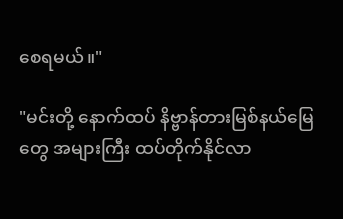စေရမယ်။"

"မင်းတို့ နောက်ထပ် နိဗ္ဗာန်တားမြစ်နယ်မြေတွေ အများကြီး ထပ်တိုက်နိုင်လာ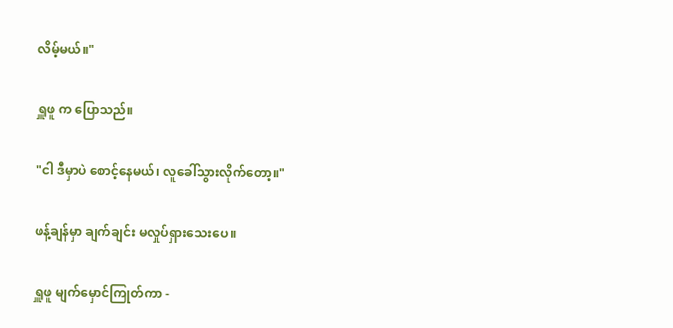လိမ့်မယ်။"

ရှူဖူ က ပြောသည်။

"ငါ ဒီမှာပဲ စောင့်နေမယ်၊ လူခေါ်သွားလိုက်တော့။"

ဖန့်ချန်မှာ ချက်ချင်း မလှုပ်ရှားသေးပေ။

ရှူဖူ မျက်မှောင်ကြုတ်ကာ -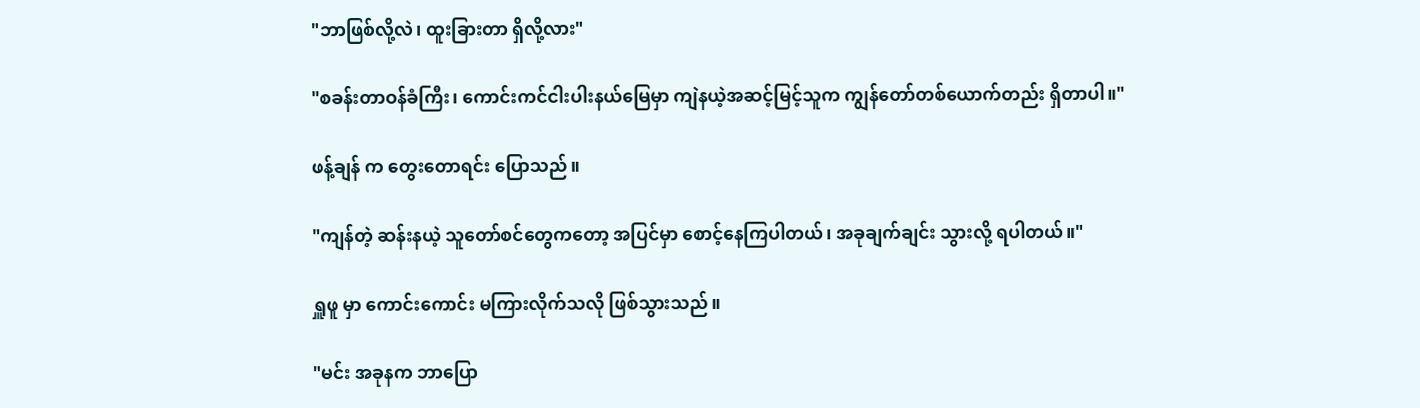"ဘာဖြစ်လို့လဲ၊ ထူးခြားတာ ရှိလို့လား"

"စခန်းတာဝန်ခံကြီး၊ ကောင်းကင်ငါးပါးနယ်မြေမှာ ကျဲနယဲ့အဆင့်မြင့်သူက ကျွန်တော်တစ်ယောက်တည်း ရှိတာပါ။"

ဖန့်ချန် က တွေးတောရင်း ပြောသည်။

"ကျန်တဲ့ ဆန်းနယဲ့ သူတော်စင်တွေကတော့ အပြင်မှာ စောင့်နေကြပါတယ်၊ အခုချက်ချင်း သွားလို့ ရပါတယ်။"

ရှူဖူ မှာ ကောင်းကောင်း မကြားလိုက်သလို ဖြစ်သွားသည်။

"မင်း အခုနက ဘာပြော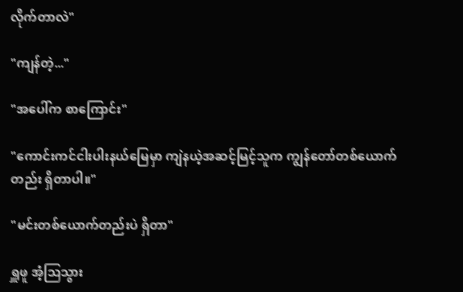လိုက်တာလဲ"

"ကျန်တဲ့..."

"အပေါ်က စာကြောင်း"

"ကောင်းကင်ငါးပါးနယ်မြေမှာ ကျဲနယဲ့အဆင့်မြင့်သူက ကျွန်တော်တစ်ယောက်တည်း ရှိတာပါ။"

"မင်းတစ်ယောက်တည်းပဲ ရှိတာ"

ရှူဖူ အံ့ဩသွား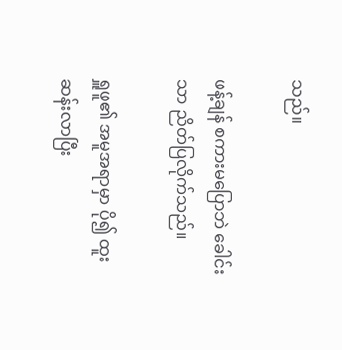သည်။

ဖန့်ချန် စကားမပြောဘဲ ခေါင်းသာ ညိတ်ပြလိုက်သည်။

ရှူဖူ၏ အမူအရာမှာ ပို၍ ထူးဆန်းလာပြီး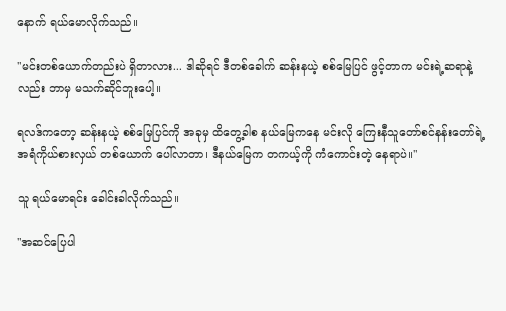နောက် ရယ်မောလိုက်သည်။

"မင်းတစ်ယောက်တည်းပဲ ရှိတာလား... ဒါဆိုရင် ဒီတစ်ခေါက် ဆန်းနယဲ့ စစ်မြေပြင် ဖွင့်တာက မင်းရဲ့ဆရာနဲ့လည်း ဘာမှ မသက်ဆိုင်ဘူးပေါ့။

ရလဒ်ကတော့ ဆန်းနယဲ့ စစ်မြေပြင်ကို အခုမှ ထိတွေ့ခါစ နယ်မြေကနေ မင်းလို ကြေးနီသူတော်စင်နန်းတော်ရဲ့ အရံကိုယ်စားလှယ် တစ်ယောက် ပေါ်လာတာ၊ ဒီနယ်မြေက တကယ့်ကို ကံကောင်းတဲ့ နေရာပဲ။"

သူ ရယ်မောရင်း ခေါင်းခါလိုက်သည်။

"အဆင်ပြေပါ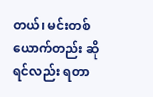တယ်၊ မင်းတစ်ယောက်တည်း ဆိုရင်လည်း ရတာ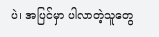ပဲ၊ အပြင်မှာ ပါလာတဲ့သူတွေ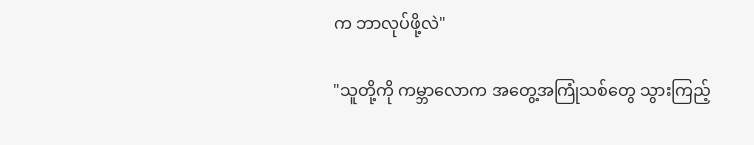က ဘာလုပ်ဖို့လဲ"

"သူတို့ကို ကမ္ဘာလောက အတွေ့အကြုံသစ်တွေ သွားကြည့်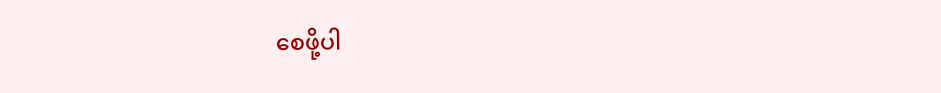စေဖို့ပါ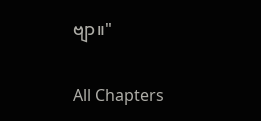ဗျာ။"

All Chapters